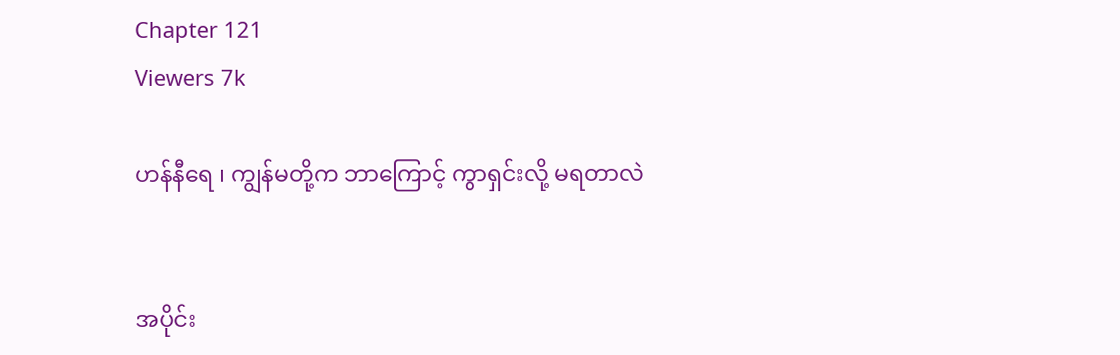Chapter 121
Viewers 7k

ဟန်နီရေ ၊ ကျွန်မတို့က ဘာကြောင့် ကွာရှင်းလို့ မရတာလဲ


အပိုင်း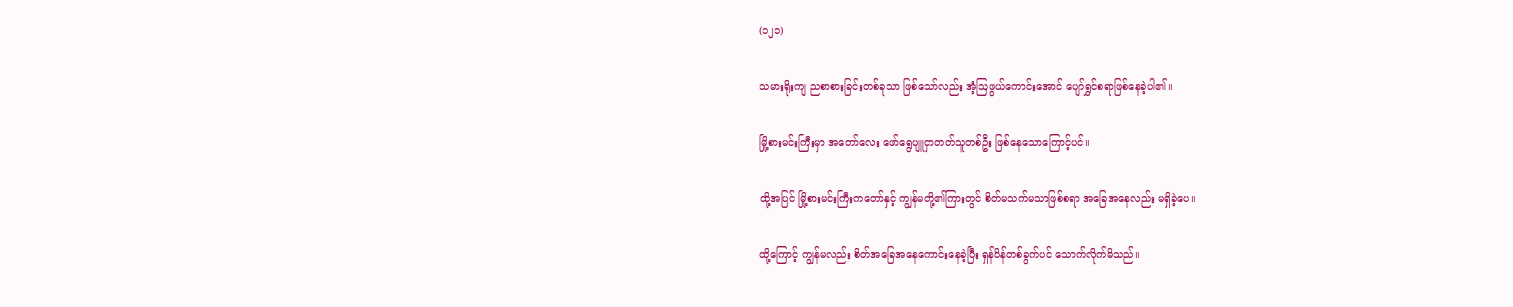(၁၂၁)

သမားရိုးကျ ညစာစားခြင်းတစ်ခုသာ ဖြစ်သော်လည်း အံ့ဩဖွယ်ကောင်းအောင် ပျော်ရွှင်စရာဖြစ်နေခဲ့ပါ၏။

မြို့စားမင်းကြီးမှာ အတော်လေး ဖော်ရွေပျူငှာတတ်သူတစ်ဦး ဖြစ်နေသောကြောင့်ပင်။

ထို့အပြင် မြို့စားမင်းကြီးကတော်နှင့် ကျွန်မတို့၏ကြားတွင် စိတ်မသက်မသာဖြစ်စရာ အခြေအနေလည်း မရှိခဲ့ပေ။

ထို့ကြောင့် ကျွန်မလည်း စိတ်အခြေအနေကောင်းနေခဲ့ပြီး ရှန်ပိန်တစ်ခွက်ပင် သောက်လိုက်မိသည်။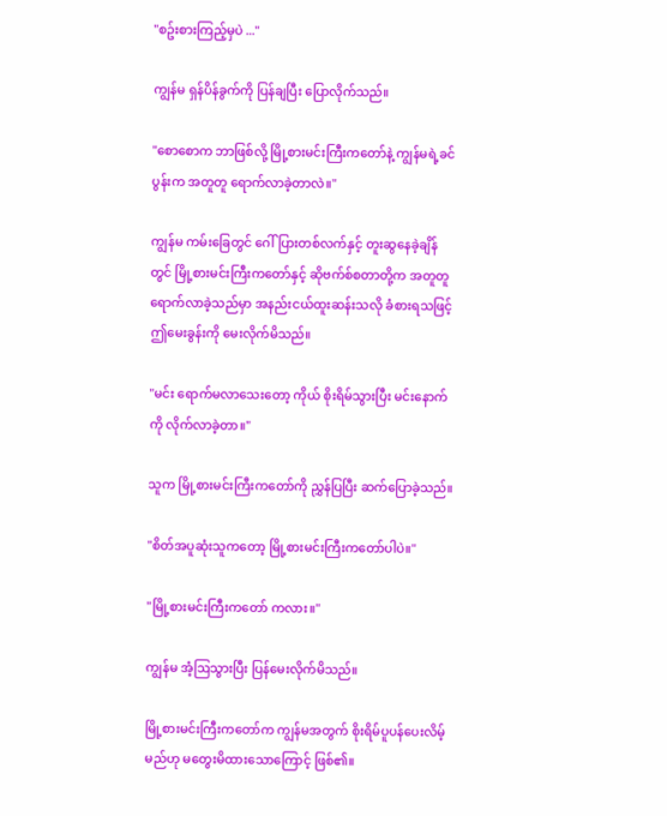"စဥ်းစားကြည့်မှပဲ ..."

ကျွန်မ ရှန်ပိန်ခွက်ကို ပြန်ချပြီး ပြောလိုက်သည်။

"စောစောက ဘာဖြစ်လို့ မြို့စားမင်းကြီးကတော်နဲ့ ကျွန်မရဲ့ခင်ပွန်းက အတူတူ ရောက်လာခဲ့တာလဲ။"

ကျွန်မ ကမ်းခြေတွင် ဂေါ်ပြားတစ်လက်နှင့် တူးဆွနေခဲ့ချိန်တွင် မြို့စားမင်းကြီးကတော်နှင့် ဆိုဗက်စ်စတာတို့က အတူတူ ရောက်လာခဲ့သည်မှာ အနည်းငယ်ထူးဆန်းသလို ခံစားရသဖြင့် ဤမေးခွန်းကို မေးလိုက်မိသည်။

"မင်း ရောက်မလာသေးတော့ ကိုယ် စိုးရိမ်သွားပြီး မင်းနောက်ကို လိုက်လာခဲ့တာ။"

သူက မြို့စားမင်းကြီးကတော်ကို ညွှန်ပြပြီး ဆက်ပြောခဲ့သည်။

"စိတ်အပူဆုံးသူကတော့ မြို့စားမင်းကြီးကတော်ပါပဲ။"

"မြို့စားမင်းကြီးကတော် ကလား။"

ကျွန်မ အံ့ဩသွားပြီး ပြန်မေးလိုက်မိသည်။

မြို့စားမင်းကြီးကတော်က ကျွန်မအတွက် စိုးရိမ်ပူပန်ပေးလိမ့်မည်ဟု မတွေးမိထားသောကြောင့် ဖြစ်၏။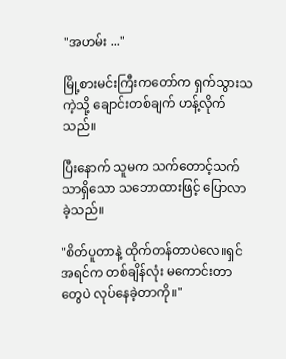"အဟမ်း ..."

မြို့စားမင်းကြီးကတော်က ရှက်သွားသကဲ့သို့ ချောင်းတစ်ချက် ဟန့်လိုက်သည်။

ပြီးနောက် သူမက သက်တောင့်သက်သာရှိသော သဘောထားဖြင့် ပြောလာခဲ့သည်။

"စိတ်ပူတာနဲ့ ထိုက်တန်တာပဲလေ။ရှင် အရင်က တစ်ချိန်လုံး မကောင်းတာတွေပဲ လုပ်နေခဲ့တာကို။"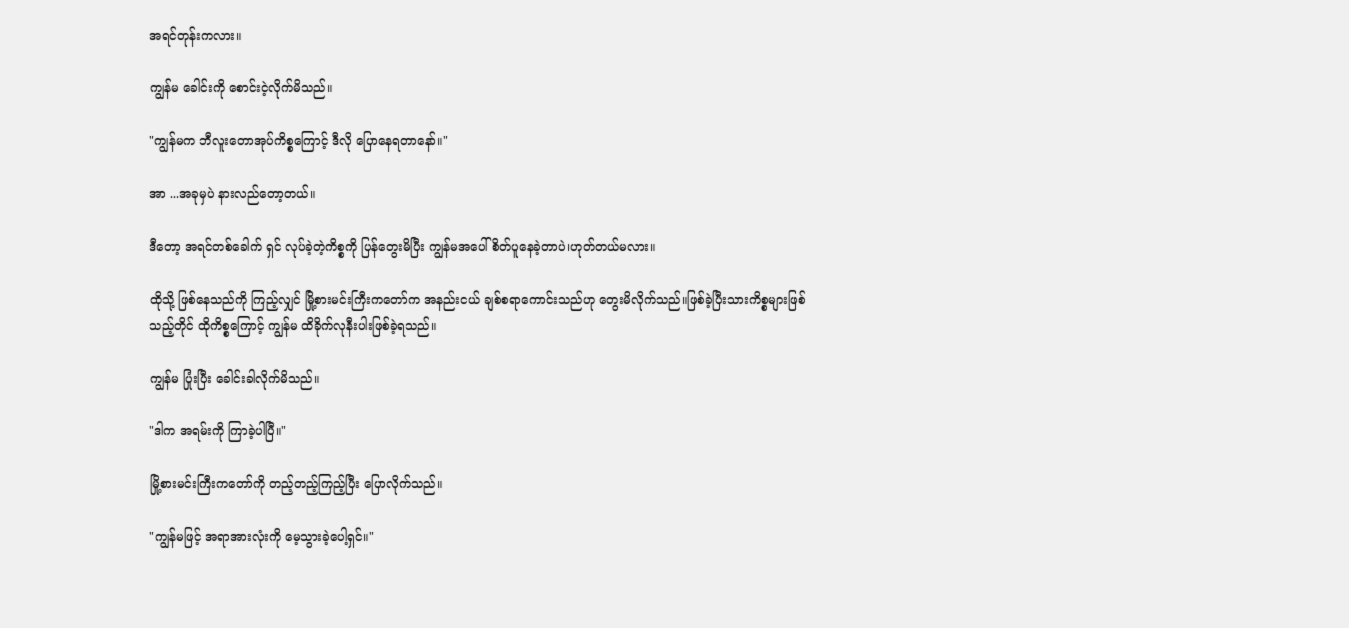အရင်တုန်းကလား။

ကျွန်မ ခေါင်းကို စောင်းငဲ့လိုက်မိသည်။

"ကျွန်မက ဘီလူးတောအုပ်ကိစ္စကြောင့် ဒီလို ပြောနေရတာနော်။"

အာ ...အခုမှပဲ နားလည်တော့တယ်။

ဒီတော့ အရင်တစ်ခေါက် ရှင် လုပ်ခဲ့တဲ့ကိစ္စကို ပြန်တွေးမိပြီး ကျွန်မအပေါ် စိတ်ပူနေခဲ့တာပဲ၊ဟုတ်တယ်မလား။

ထိုသို့ ဖြစ်နေသည်ကို ကြည့်လျှင် မြို့စားမင်းကြီးကတော်က အနည်းငယ် ချစ်စရာကောင်းသည်ဟု တွေးမိလိုက်သည်။ဖြစ်ခဲ့ပြီးသားကိစ္စများဖြစ်သည့်တိုင် ထိုကိစ္စကြောင့် ကျွန်မ ထိခိုက်လုနီးပါးဖြစ်ခဲ့ရသည်။

ကျွန်မ ပြုံးပြီး ခေါင်းခါလိုက်မိသည်။

"ဒါက အရမ်းကို ကြာခဲ့ပါပြီ။"

မြို့စားမင်းကြီးကတော်ကို တည့်တည့်ကြည့်ပြီး ပြောလိုက်သည်။

"ကျွန်မဖြင့် အရာအားလုံးကို မေ့သွားခဲ့ပေါ့ရှင်။"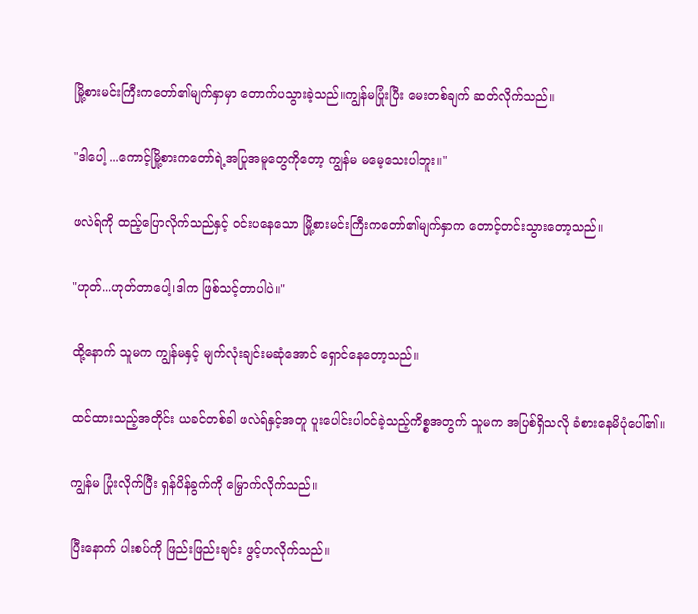မြို့စားမင်းကြီးကတော်၏မျက်နှာမှာ တောက်ပသွားခဲ့သည်။ကျွန်မပြုံးပြီး မေးတစ်ချက် ဆတ်လိုက်သည်။

"ဒါပေါ့ ...ကောင့်မြို့စားကတော်ရဲ့အပြုအမူတွေကိုတော့ ကျွန်မ မမေ့သေးပါဘူး။"

ဖလဲရ်ကို ထည့်ပြောလိုက်သည်နှင့် ဝင်းပနေသော မြို့စားမင်းကြီးကတော်၏မျက်နှာက တောင့်တင်းသွားတော့သည်။

"ဟုတ်...ဟုတ်တာပေါ့၊ဒါက ဖြစ်သင့်တာပါပဲ။"

ထို့နောက် သူမက ကျွန်မနှင့် မျက်လုံးချင်းမဆုံအောင် ရှောင်နေတော့သည်။

ထင်ထားသည့်အတိုင်း ယခင်တစ်ခါ ဖလဲရ်နှင့်အတူ ပူးပေါင်းပါဝင်ခဲ့သည့်ကိစ္စအတွက် သူမက အပြစ်ရှိသလို ခံစားနေမိပုံပေါ်၏။

ကျွန်မ ပြုံးလိုက်ပြီး ရှန်ပိန်ခွက်ကို မြှောက်လိုက်သည်။

ပြီးနောက် ပါးစပ်ကို ဖြည်းဖြည်းချင်း ဖွင့်ဟလိုက်သည်။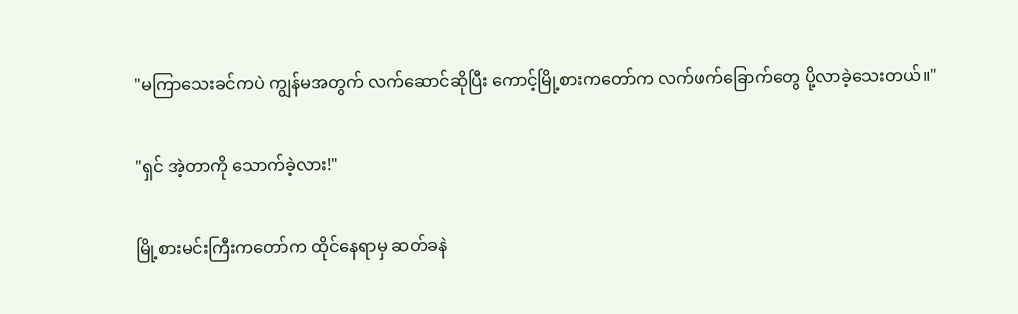"မကြာသေးခင်ကပဲ ကျွန်မအတွက် လက်ဆောင်ဆိုပြီး ကောင့်မြို့စားကတော်က လက်ဖက်ခြောက်တွေ ပို့လာခဲ့သေးတယ်။"

"ရှင် အဲ့တာကို သောက်ခဲ့လား!"

မြို့စားမင်းကြီးကတော်က ထိုင်နေရာမှ ဆတ်ခနဲ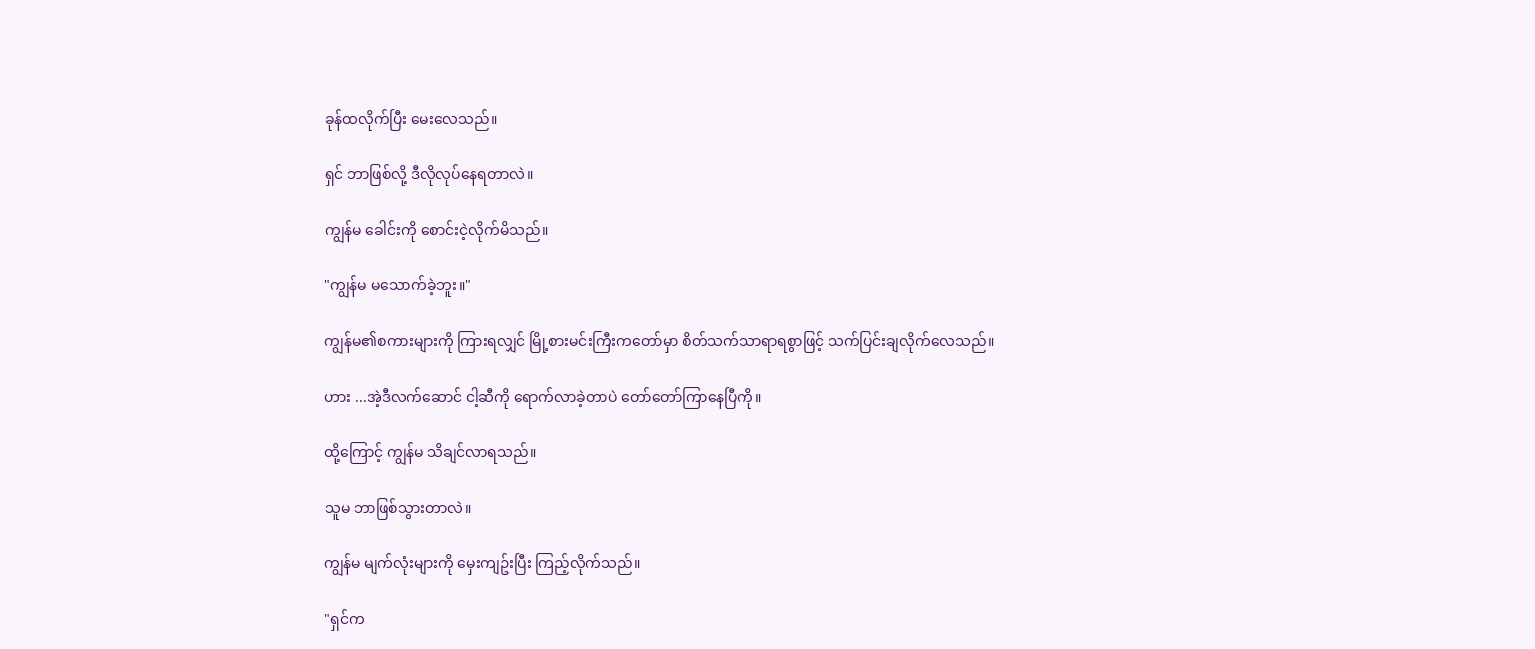ခုန်ထလိုက်ပြီး မေးလေသည်။

ရှင် ဘာဖြစ်လို့ ဒီလိုလုပ်နေရတာလဲ။

ကျွန်မ ခေါင်းကို စောင်းငဲ့လိုက်မိသည်။

"ကျွန်မ မသောက်ခဲ့ဘူး။"

ကျွန်မ၏စကားများကို ကြားရလျှင် မြို့စားမင်းကြီးကတော်မှာ စိတ်သက်သာရာရစွာဖြင့် သက်ပြင်းချလိုက်လေသည်။

ဟား ...အဲ့ဒီလက်ဆောင် ငါ့ဆီကို ရောက်လာခဲ့တာပဲ တော်တော်ကြာနေပြီကို။

ထို့ကြောင့် ကျွန်မ သိချင်လာရသည်။

သူမ ဘာဖြစ်သွားတာလဲ။

ကျွန်မ မျက်လုံးများကို မှေးကျဥ်းပြီး ကြည့်လိုက်သည်။

"ရှင်က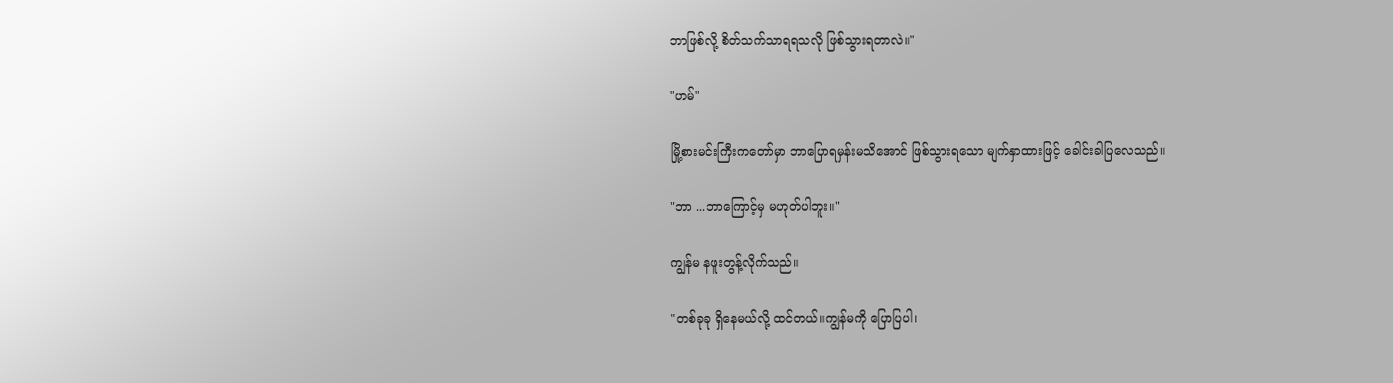ဘာဖြစ်လို့ စိတ်သက်သာရရသလို ဖြစ်သွားရတာလဲ။"

"ဟမ်"

မြို့စားမင်းကြီးကတော်မှာ ဘာပြောရမှန်းမသိအောင် ဖြစ်သွားရသော မျက်နှာထားဖြင့် ခေါင်းခါပြလေသည်။

"ဘာ ...ဘာကြောင့်မှ မဟုတ်ပါဘူး။"

ကျွန်မ နဖူးတွန့်လိုက်သည်။

"တစ်ခုခု ရှိနေမယ်လို့ ထင်တယ်။ကျွန်မကို ပြောပြပါ၊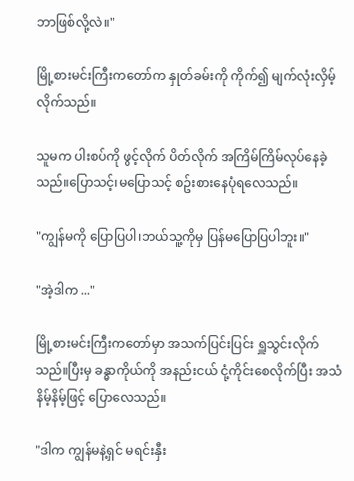ဘာဖြစ်လို့လဲ။"

မြို့စားမင်းကြီးကတော်က နှုတ်ခမ်းကို ကိုက်၍ မျက်လုံးလှိမ့်လိုက်သည်။

သူမက ပါးစပ်ကို ဖွင့်လိုက် ပိတ်လိုက် အကြိမ်ကြိမ်လုပ်နေခဲ့သည်။ပြောသင့်၊မပြောသင့် စဥ်းစားနေပုံရလေသည်။

"ကျွန်မကို ပြောပြပါ၊ဘယ်သူ့ကိုမှ ပြန်မပြောပြပါဘူး။"

"အဲ့ဒါက ..."

မြို့စားမင်းကြီးကတော်မှာ အသက်ပြင်းပြင်း ရှူသွင်းလိုက်သည်။ပြီးမှ ခန္ဓာကိုယ်ကို အနည်းငယ် ငုံ့ကိုင်းစေလိုက်ပြီး အသံနိမ့်နိမ့်ဖြင့် ပြောလေသည်။

"ဒါက ကျွန်မနဲ့ရှင် မရင်းနှီး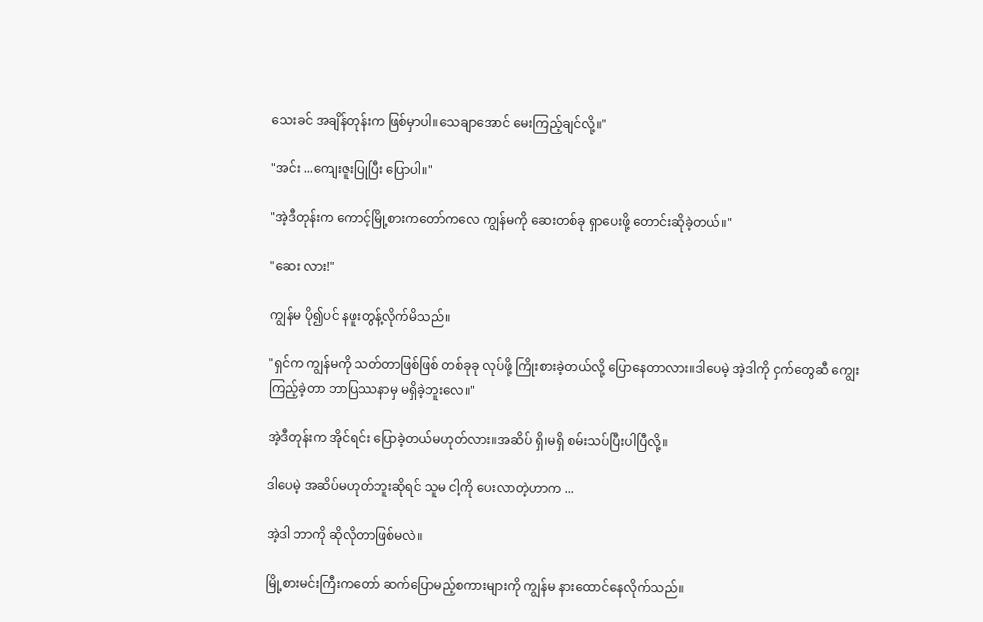သေးခင် အချိန်တုန်းက ဖြစ်မှာပါ။သေချာအောင် မေးကြည့်ချင်လို့။"

"အင်း ...ကျေးဇူးပြုပြီး ပြောပါ။"

"အဲ့ဒီတုန်းက ကောင့်မြို့စားကတော်ကလေ ကျွန်မကို ဆေးတစ်ခု ရှာပေးဖို့ တောင်းဆိုခဲ့တယ်။"

"ဆေး လား!"

ကျွန်မ ပို၍ပင် နဖူးတွန့်လိုက်မိသည်။

"ရှင်က ကျွန်မကို သတ်တာဖြစ်ဖြစ် တစ်ခုခု လုပ်ဖို့ ကြိုးစားခဲ့တယ်လို့ ပြောနေတာလား။ဒါပေမဲ့ အဲ့ဒါကို ငှက်တွေဆီ ကျွေးကြည့်ခဲ့တာ ဘာပြဿနာမှ မရှိခဲ့ဘူးလေ။"

အဲ့ဒီတုန်းက အိုင်ရင်း ပြောခဲ့တယ်မဟုတ်လား။အဆိပ် ရှိ၊မရှိ စမ်းသပ်ပြီးပါပြီလို့။

ဒါပေမဲ့ အဆိပ်မဟုတ်ဘူးဆိုရင် သူမ ငါ့ကို ပေးလာတဲ့ဟာက ...

အဲ့ဒါ ဘာကို ဆိုလိုတာဖြစ်မလဲ။

မြို့စားမင်းကြီးကတော် ဆက်ပြောမည့်စကားများကို ကျွန်မ နားထောင်နေလိုက်သည်။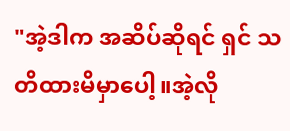"အဲ့ဒါက အဆိပ်ဆိုရင် ရှင် သတိထားမိမှာပေါ့။အဲ့လို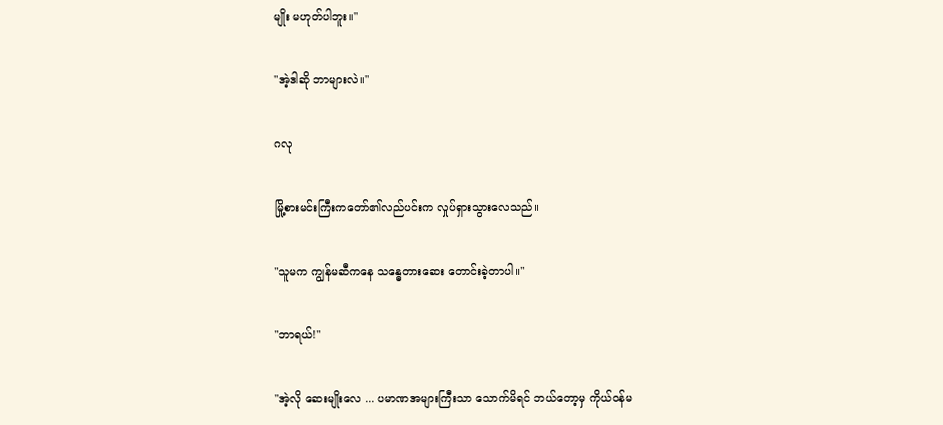မျိုး မဟုတ်ပါဘူး။"

"အဲ့ဒါဆို ဘာများလဲ။"

ဂလု

မြို့စားမင်းကြီးကတော်၏လည်ပင်းက လှုပ်ရှားသွားလေသည်။

"သူမက ကျွန်မဆီကနေ သန္ဓေတားဆေး တောင်းခဲ့တာပါ။"

"ဘာရယ်!"

"အဲ့လို ဆေးမျိုးလေ ... ပမာဏအများကြီးသာ သောက်မိရင် ဘယ်တော့မှ ကိုယ်ဝန်မ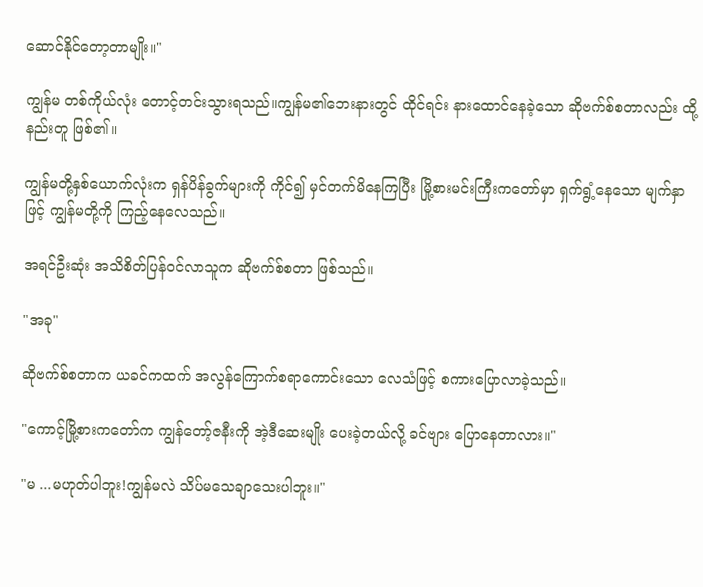ဆောင်နိုင်တော့တာမျိုး။"

ကျွန်မ တစ်ကိုယ်လုံး တောင့်တင်းသွားရသည်။ကျွန်မ၏ဘေးနားတွင် ထိုင်ရင်း နားထောင်နေခဲ့သော ဆိုဗက်စ်စတာလည်း ထို့နည်းတူ ဖြစ်၏။

ကျွန်မတို့နှစ်ယောက်လုံးက ရှန်ပိန်ခွက်များကို ကိုင်၍ မှင်တက်မိနေကြပြီး မြို့စားမင်းကြီးကတော်မှာ ရှက်ရွံ့နေသော မျက်နှာဖြင့် ကျွန်မတို့ကို ကြည့်နေလေသည်။

အရင်ဦးဆုံး အသိစိတ်ပြန်ဝင်လာသူက ဆိုဗက်စ်စတာ ဖြစ်သည်။

"အခု"

ဆိုဗက်စ်စတာက ယခင်ကထက် အလွန်ကြောက်စရာကောင်းသော လေသံဖြင့် စကားပြောလာခဲ့သည်။

"ကောင့်မြို့စားကတော်က ကျွန်တော့်ဇနီးကို အဲ့ဒီဆေးမျိုး ပေးခဲ့တယ်လို့ ခင်ဗျား ပြောနေတာလား။"

"မ ...မဟုတ်ပါဘူး!ကျွန်မလဲ သိပ်မသေချာသေးပါဘူး။"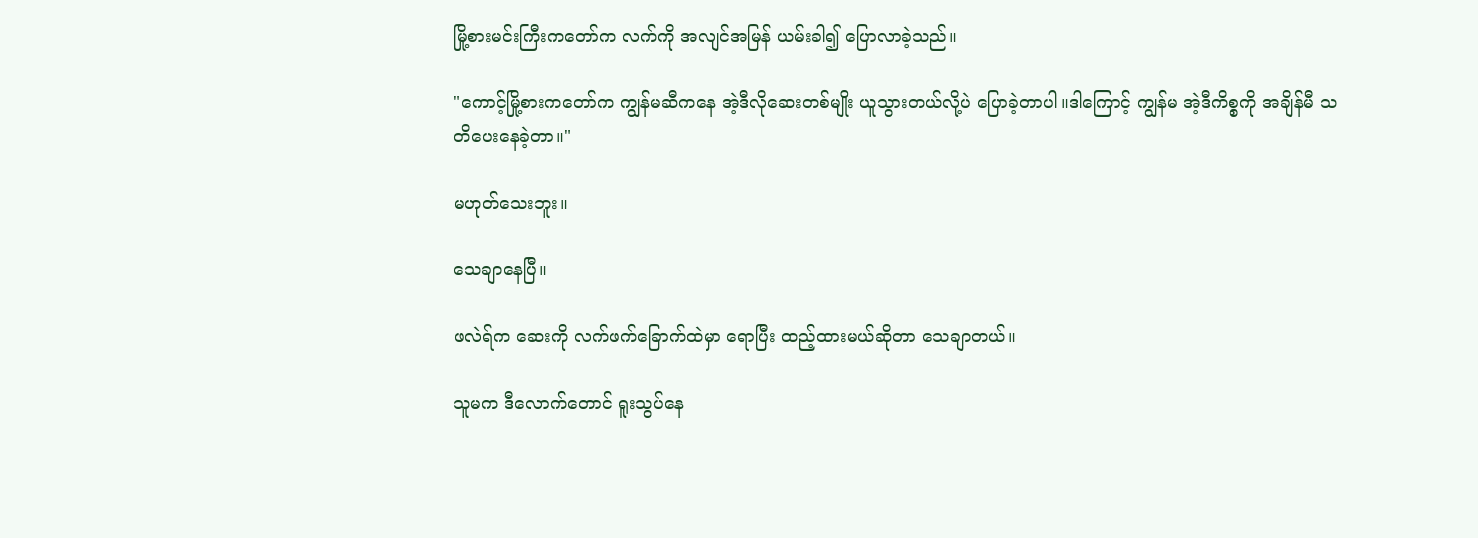မြို့စားမင်းကြီးကတော်က လက်ကို အလျင်အမြန် ယမ်းခါ၍ ပြောလာခဲ့သည်။

"ကောင့်မြို့စားကတော်က ကျွန်မဆီကနေ အဲ့ဒီလိုဆေးတစ်မျိုး ယူသွားတယ်လို့ပဲ ပြောခဲ့တာပါ။ဒါကြောင့် ကျွန်မ အဲ့ဒီကိစ္စကို အချိန်မီ သတိပေးနေခဲ့တာ။"

မဟုတ်သေးဘူး။

သေချာနေပြီ။

ဖလဲရ်က ဆေးကို လက်ဖက်ခြောက်ထဲမှာ ရောပြီး ထည့်ထားမယ်ဆိုတာ သေချာတယ်။

သူမက ဒီလောက်တောင် ရူးသွပ်နေ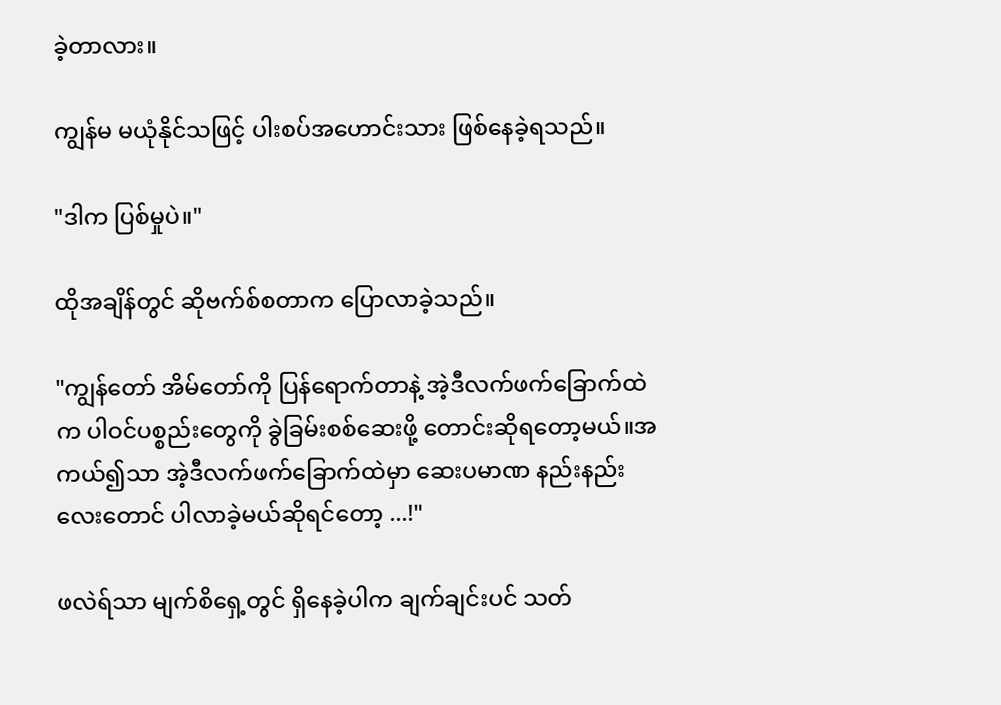ခဲ့တာလား။

ကျွန်မ မယုံနိုင်သဖြင့် ပါးစပ်အဟောင်းသား ဖြစ်နေခဲ့ရသည်။

"ဒါက ပြစ်မှုပဲ။"

ထိုအချိန်တွင် ဆိုဗက်စ်စတာက ပြောလာခဲ့သည်။

"ကျွန်တော် အိမ်တော်ကို ပြန်ရောက်တာနဲ့ အဲ့ဒီလက်ဖက်ခြောက်ထဲက ပါဝင်ပစ္စည်းတွေကို ခွဲခြမ်းစစ်ဆေးဖို့ တောင်းဆိုရတော့မယ်။အကယ်၍သာ အဲ့ဒီလက်ဖက်ခြောက်ထဲမှာ ဆေးပမာဏ နည်းနည်းလေးတောင် ပါလာခဲ့မယ်ဆိုရင်တော့ ...!"

ဖလဲရ်သာ မျက်စိရှေ့တွင် ရှိနေခဲ့ပါက ချက်ချင်းပင် သတ်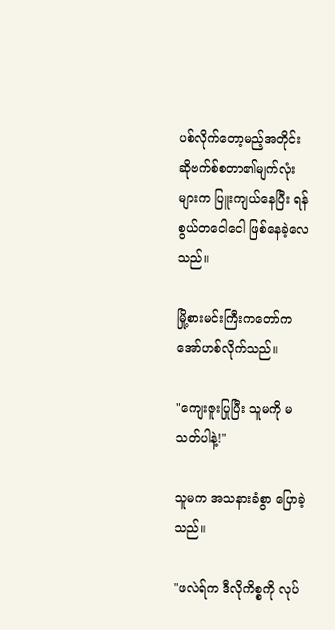ပစ်လိုက်တော့မည့်အတိုင်း ဆိုဗက်စ်စတာ၏မျက်လုံးများက ပြူးကျယ်နေပြီး ရန်စွယ်တငေါငေါ ဖြစ်နေခဲ့လေသည်။

မြို့စားမင်းကြီးကတော်က အော်ဟစ်လိုက်သည်။

"ကျေးဇူးပြုပြီး သူမကို မသတ်ပါနဲ့!"

သူမက အသနားခံစွာ ပြောခဲ့သည်။

"ဖလဲရ်က ဒီလိုကိစ္စကို လုပ်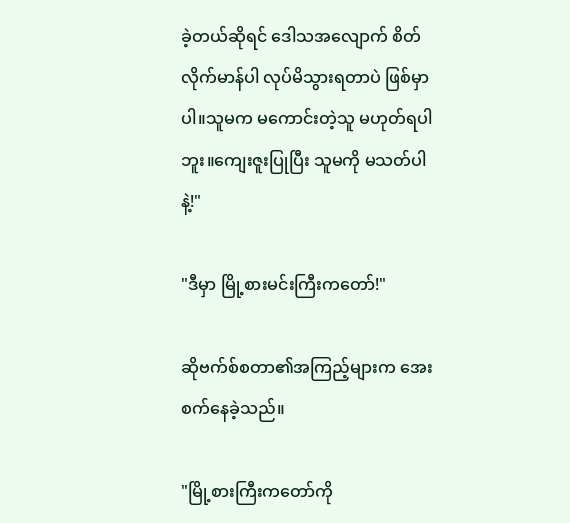ခဲ့တယ်ဆိုရင် ဒေါသအလျောက် စိတ်လိုက်မာန်ပါ လုပ်မိသွားရတာပဲ ဖြစ်မှာပါ။သူမက မကောင်းတဲ့သူ မဟုတ်ရပါဘူး။ကျေးဇူးပြုပြီး သူမကို မသတ်ပါနဲ့!"

"ဒီမှာ မြို့စားမင်းကြီးကတော်!"

ဆိုဗက်စ်စတာ၏အကြည့်များက အေးစက်နေခဲ့သည်။

"မြို့စားကြီးကတော်ကို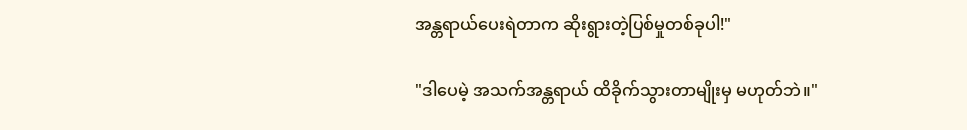အန္တရာယ်ပေးရဲတာက ဆိုးရွားတဲ့ပြစ်မှုတစ်ခုပါ!"

"ဒါပေမဲ့ အသက်အန္တရာယ် ထိခိုက်သွားတာမျိုးမှ မဟုတ်ဘဲ။"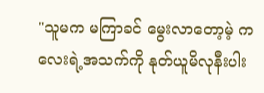"သူမက မကြာခင် မွေးလာတော့မဲ့ ကလေးရဲ့အသက်ကို နုတ်ယူမိလုနီးပါး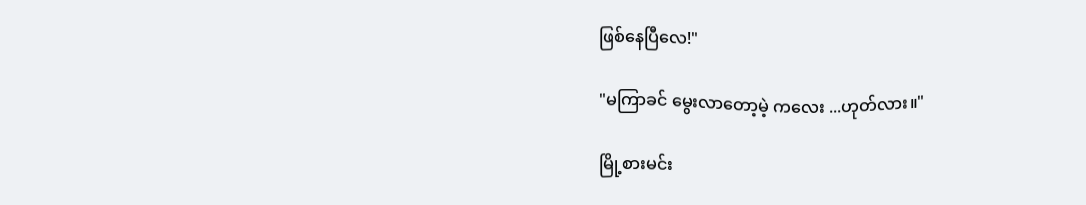ဖြစ်နေပြီလေ!"

"မကြာခင် မွေးလာတော့မဲ့ ကလေး ...ဟုတ်လား။"

မြို့စားမင်း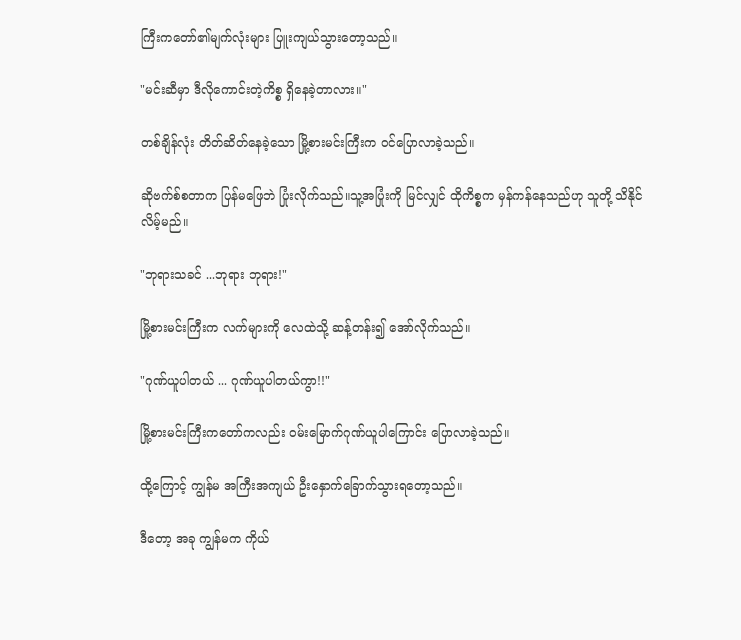ကြီးကတော်၏မျက်လုံးများ ပြူးကျယ်သွားတော့သည်။

"မင်းဆီမှာ ဒီလိုကောင်းတဲ့ကိစ္စ ရှိနေခဲ့တာလား။"

တစ်ချိန်လုံး တိတ်ဆိတ်နေခဲ့သော မြို့စားမင်းကြီးက ဝင်ပြောလာခဲ့သည်။

ဆိုဗက်စ်စတာက ပြန်မဖြေဘဲ ပြုံးလိုက်သည်။သူ့အပြုံးကို မြင်လျှင် ထိုကိစ္စက မှန်ကန်နေသည်ဟု သူတို့ သိနိုင်လိမ့်မည်။

"ဘုရားသခင် ...ဘုရား ဘုရား!"

မြို့စားမင်းကြီးက လက်များကို လေထဲသို့ ဆန့်တန်း၍ အော်လိုက်သည်။

"ဂုဏ်ယူပါတယ် ... ဂုဏ်ယူပါတယ်ကွာ!!"

မြို့စားမင်းကြီးကတော်ကလည်း ဝမ်းမြောက်ဂုဏ်ယူပါကြောင်း ပြောလာခဲ့သည်။

ထို့ကြောင့် ကျွန်မ အကြီးအကျယ် ဦးနှောက်ခြောက်သွားရတော့သည်။

ဒီတော့ အခု ကျွန်မက ကိုယ်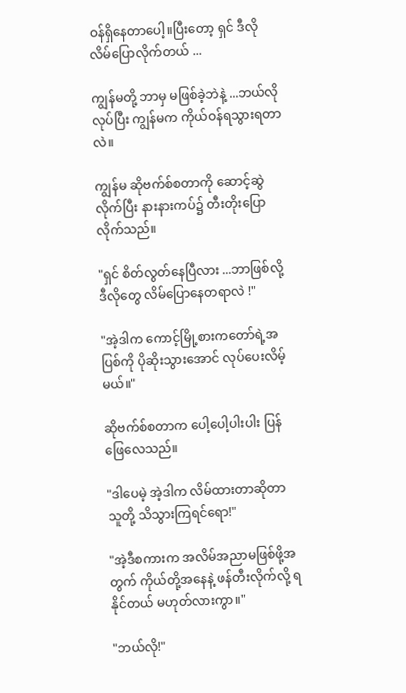ဝန်ရှိနေတာပေါ့။ပြီးတော့ ရှင် ဒီလို လိမ်ပြောလိုက်တယ် ...

ကျွန်မတို့ ဘာမှ မဖြစ်ခဲ့ဘဲနဲ့ ...ဘယ်လိုလုပ်ပြီး ကျွန်မက ကိုယ်ဝန်ရသွားရတာလဲ။

ကျွန်မ ဆိုဗက်စ်စတာကို ဆောင့်ဆွဲလိုက်ပြီး နားနားကပ်၌ တီးတိုးပြောလိုက်သည်။

"ရှင် စိတ်လွတ်နေပြီလား ...ဘာဖြစ်လို့ ဒီလိုတွေ လိမ်ပြောနေတရာလဲ !"

"အဲ့ဒါက ကောင့်မြို့စားကတော်ရဲ့အပြစ်ကို ပိုဆိုးသွားအောင် လုပ်ပေးလိမ့်မယ်။"

ဆိုဗက်စ်စတာက ပေါ့ပေါ့ပါးပါး ပြန်ဖြေလေသည်။

"ဒါပေမဲ့ အဲ့ဒါက လိမ်ထားတာဆိုတာ သူတို့ သိသွားကြရင်ရော!"

"အဲ့ဒီစကားက အလိမ်အညာမဖြစ်ဖို့အတွက် ကိုယ်တို့အနေနဲ့ ဖန်တီးလိုက်လို့ ရနိုင်တယ် မဟုတ်လားကွာ။"

"ဘယ်လို!"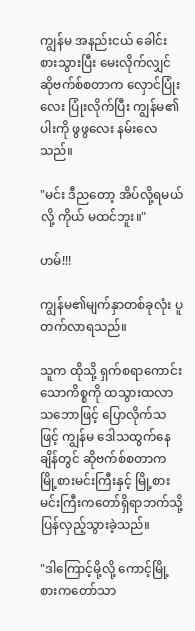ကျွန်မ အနည်းငယ် ခေါင်းစားသွားပြီး မေးလိုက်လျှင် ဆိုဗက်စ်စတာက လှောင်ပြုံးလေး ပြုံးလိုက်ပြီး ကျွန်မ၏ပါးကို ဖွဖွလေး နမ်းလေသည်။

"မင်း ဒီညတော့ အိပ်လို့ရမယ်လို့ ကိုယ် မထင်ဘူး။"

ဟမ်!!!

ကျွန်မ၏မျက်နှာတစ်ခုလုံး ပူတက်လာရသည်။

သူက ထိုသို့ ရှက်စရာကောင်းသောကိစ္စကို ထသွားထလာသဘောဖြင့် ပြောလိုက်သဖြင့် ကျွန်မ ဒေါသထွက်နေချိန်တွင် ဆိုဗက်စ်စတာက မြို့စားမင်းကြီးနှင့် မြို့စားမင်းကြီးကတော်ရှိရာဘက်သို့ ပြန်လှည့်သွားခဲ့သည်။

"ဒါကြောင့်မို့လို့ ကောင့်မြို့စားကတော်သာ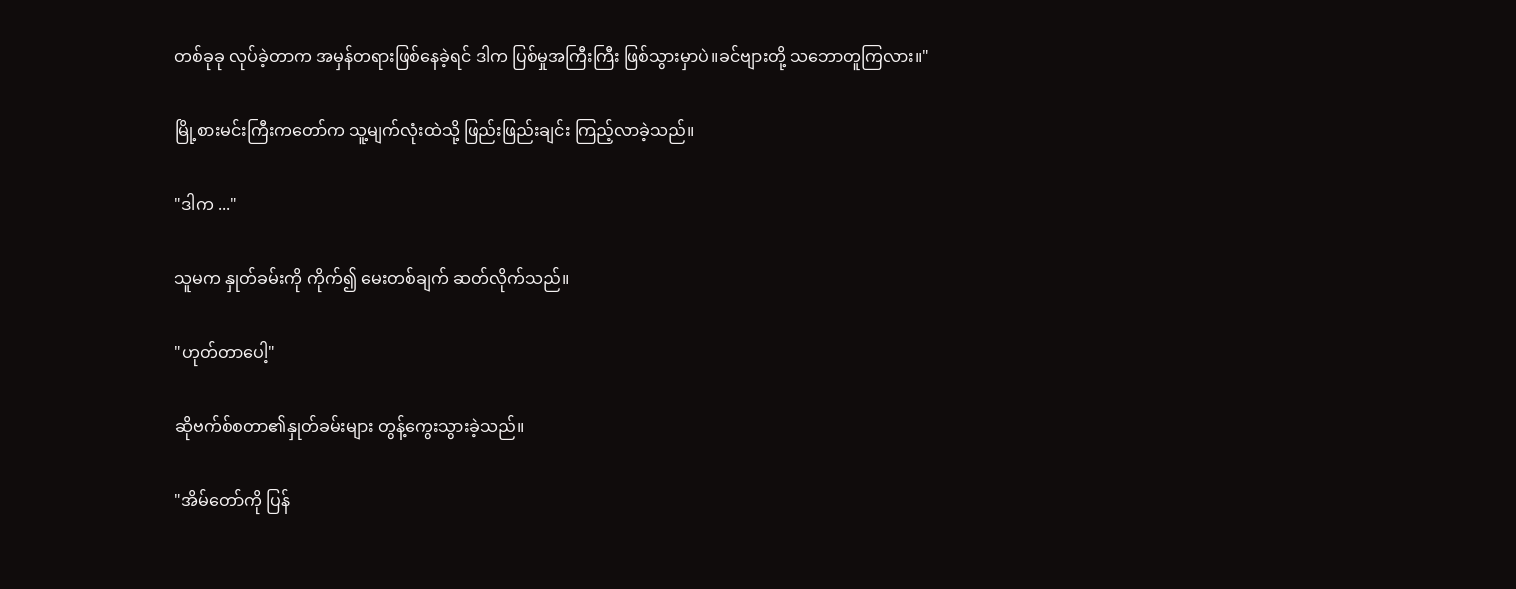တစ်ခုခု လုပ်ခဲ့တာက အမှန်တရားဖြစ်နေခဲ့ရင် ဒါက ပြစ်မှုအကြီးကြီး ဖြစ်သွားမှာပဲ။ခင်ဗျားတို့ သဘောတူကြလား။"

မြို့စားမင်းကြီးကတော်က သူ့မျက်လုံးထဲသို့ ဖြည်းဖြည်းချင်း ကြည့်လာခဲ့သည်။

"ဒါက ..."

သူမက နှုတ်ခမ်းကို ကိုက်၍ မေးတစ်ချက် ဆတ်လိုက်သည်။

"ဟုတ်တာပေါ့"

ဆိုဗက်စ်စတာ၏နှုတ်ခမ်းများ တွန့်ကွေးသွားခဲ့သည်။

"အိမ်တော်ကို ပြန်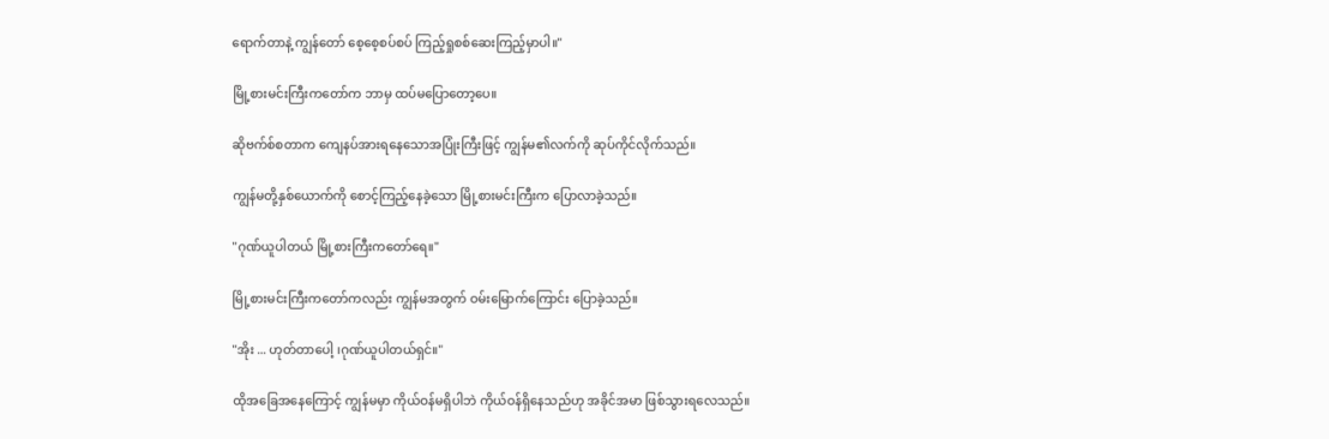ရောက်တာနဲ့ ကျွန်တော် စေ့စေ့စပ်စပ် ကြည့်ရှုစစ်ဆေးကြည့်မှာပါ။"

မြို့စားမင်းကြီးကတော်က ဘာမှ ထပ်မပြောတော့ပေ။

ဆိုဗက်စ်စတာက ကျေနပ်အားရနေသောအပြုံးကြီးဖြင့် ကျွန်မ၏လက်ကို ဆုပ်ကိုင်လိုက်သည်။

ကျွန်မတို့နှစ်ယောက်ကို စောင့်ကြည့်နေခဲ့သော မြို့စားမင်းကြီးက ပြောလာခဲ့သည်။

"ဂုဏ်ယူပါတယ် မြို့စားကြီးကတော်ရေ။"

မြို့စားမင်းကြီးကတော်ကလည်း ကျွန်မအတွက် ဝမ်းမြောက်ကြောင်း ပြောခဲ့သည်။

"အိုး ... ဟုတ်တာပေါ့ ၊ဂုဏ်ယူပါတယ်ရှင်။"

ထိုအခြေအနေကြောင့် ကျွန်မမှာ ကိုယ်ဝန်မရှိပါဘဲ ကိုယ်ဝန်ရှိနေသည်ဟု အခိုင်အမာ ဖြစ်သွားရလေသည်။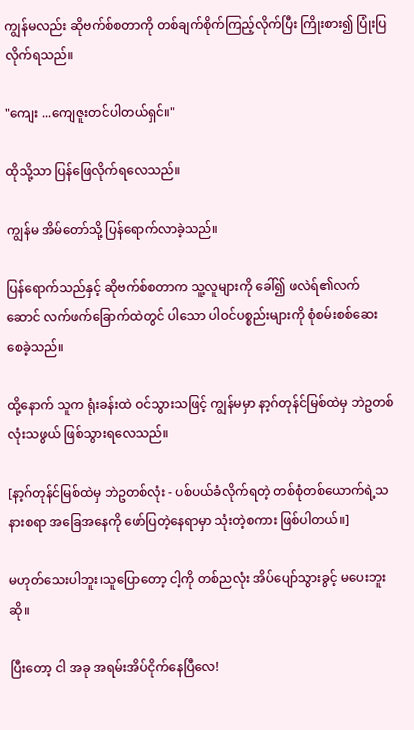ကျွန်မလည်း ဆိုဗက်စ်စတာကို တစ်ချက်စိုက်ကြည့်လိုက်ပြီး ကြိုးစား၍ ပြုံးပြလိုက်ရသည်။

"ကျေး ...ကျေဇူးတင်ပါတယ်ရှင်။"

ထိုသို့သာ ပြန်ဖြေလိုက်ရလေသည်။

ကျွန်မ အိမ်တော်သို့ ပြန်ရောက်လာခဲ့သည်။

ပြန်ရောက်သည်နှင့် ဆိုဗက်စ်စတာက သူ့လူများကို ခေါ်၍ ဖလဲရ်၏လက်ဆောင် လက်ဖက်ခြောက်ထဲတွင် ပါသော ပါဝင်ပစ္စည်းများကို စုံစမ်းစစ်ဆေးစေခဲ့သည်။

ထို့နောက် သူက ရုံးခန်းထဲ ဝင်သွားသဖြင့် ကျွန်မမှာ နာ့ဂ်တုန်င်မြစ်ထဲမှ ဘဲဥတစ်လုံးသဖွယ် ဖြစ်သွားရလေသည်။

[နာ့ဂ်တုန်င်မြစ်ထဲမှ ဘဲဥတစ်လုံး - ပစ်ပယ်ခံလိုက်ရတဲ့ တစ်စုံတစ်ယောက်ရဲ့သနားစရာ အခြေအနေကို ဖော်ပြတဲ့နေရာမှာ သုံးတဲ့စကား ဖြစ်ပါတယ်။]

မဟုတ်သေးပါဘူး၊သူပြောတော့ ငါ့ကို တစ်ညလုံး အိပ်ပျော်သွားခွင့် မပေးဘူးဆို။

ပြီးတော့ ငါ အခု အရမ်းအိပ်ငိုက်နေပြီလေ!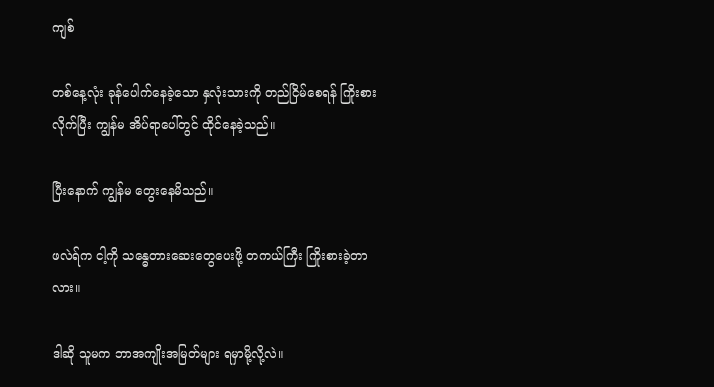ကျစ်

တစ်နေ့လုံး ခုန်ပေါက်နေခဲ့သော နှလုံးသားကို တည်ငြိမ်စေရန် ကြိုးစားလိုက်ပြီး ကျွန်မ အိပ်ရာပေါ်တွင် ထိုင်နေခဲ့သည်။

ပြီးနောက် ကျွန်မ တွေးနေမိသည်။

ဖလဲရ်က ငါ့ကို သန္ဓေတားဆေးတွေပေးဖို့ တကယ်ကြီး ကြိုးစားခဲ့တာလား။

ဒါဆို သူမက ဘာအကျိုးအမြတ်များ ရမှာမို့လို့လဲ။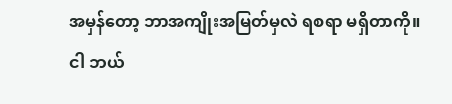အမှန်တော့ ဘာအကျိုးအမြတ်မှလဲ ရစရာ မရှိတာကို။ငါ ဘယ်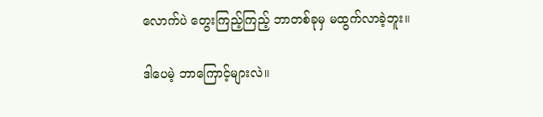လောက်ပဲ တွေးကြည့်ကြည့် ဘာတစ်ခုမှ မထွက်လာခဲ့ဘူး။

ဒါပေမဲ့ ဘာကြောင့်များလဲ။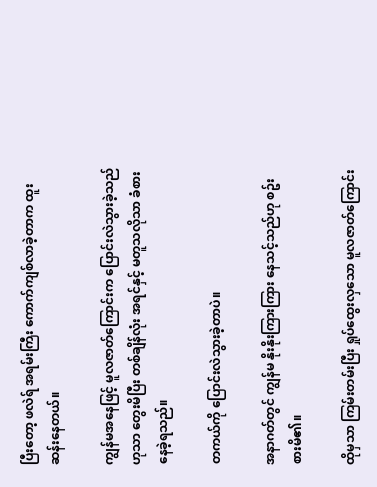ပြီးတော့ ဖလဲရ် အရမ်းကြီး ကောက်ကျစ်လာခဲ့တာက ထူးဆန်းနေတယ်။

ကျွန်မအနေဖြင့် မူလဇာတ်ကြောင်းက ပြောင်းလဲသွားခဲ့သည်ဟုသာ တွေးမိပြီး တစ်ချိန်လုံး အရင်နှင့် မတူသလိုသာ ခံစားနေခဲ့ရသည်။

တကယ်ကို ပြောင်းလဲသွားခဲ့တာပဲ။

အနာဂတ်တွင် ကျွန်မ နိုးနိုးကြားကြား နေသင့်သည်ဟု စဥ်းစားမိ၏။

ထိုမှသာ ကြမ်းတမ်းပြီး ရှုပ်ထွေးလှသော မူလဇာတ်ကြောင်း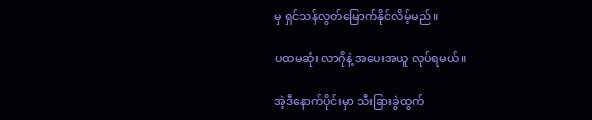မှ ရှင်သန်လွတ်မြောက်နိုင်လိမ့်မည်။

ပထမဆုံး လာဂိုနဲ့ အပေးအယူ လုပ်ရမယ်။

အဲ့ဒီနောက်ပိုင်းမှာ သီးခြားခွဲထွက်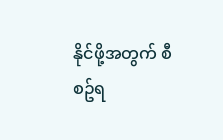နိုင်ဖို့အတွက် စီစဥ်ရ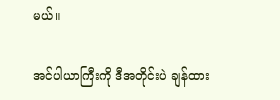မယ်။

အင်ပါယာကြီးကို ဒီအတိုင်းပဲ ချန်ထား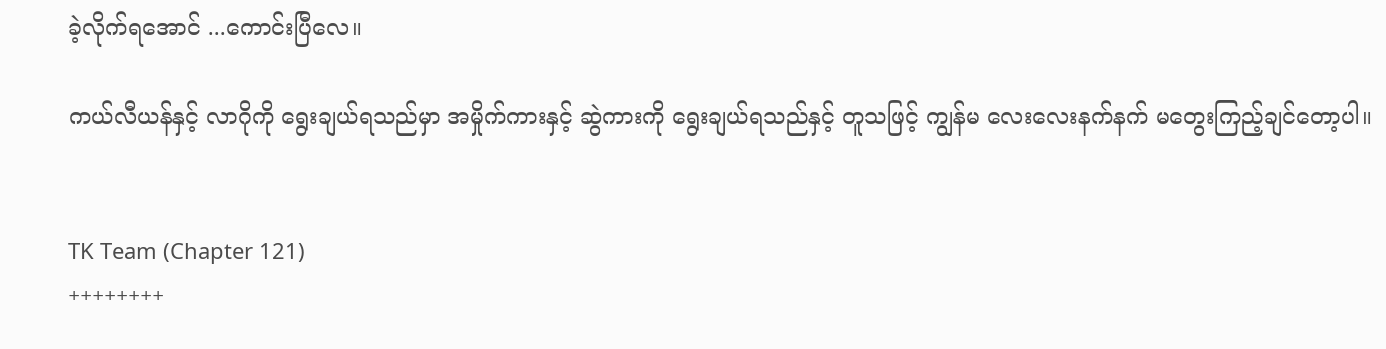ခဲ့လိုက်ရအောင် ...ကောင်းပြီလေ။

ကယ်လီယန်နှင့် လာဂိုကို ရွေးချယ်ရသည်မှာ အမှိုက်ကားနှင့် ဆွဲကားကို ရွေးချယ်ရသည်နှင့် တူသဖြင့် ကျွန်မ လေးလေးနက်နက် မတွေးကြည့်ချင်တော့ပါ။


TK Team (Chapter 121)
++++++++